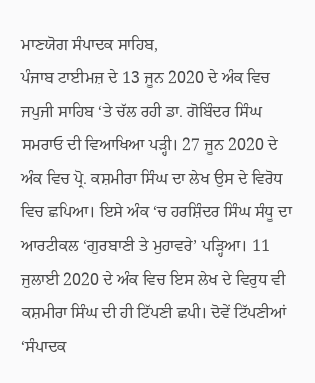ਮਾਣਯੋਗ ਸੰਪਾਦਕ ਸਾਹਿਬ,
ਪੰਜਾਬ ਟਾਈਮਜ਼ ਦੇ 13 ਜੂਨ 2020 ਦੇ ਅੰਕ ਵਿਚ ਜਪੁਜੀ ਸਾਹਿਬ ‘ਤੇ ਚੱਲ ਰਹੀ ਡਾ. ਗੋਬਿੰਦਰ ਸਿੰਘ ਸਮਰਾਓ ਦੀ ਵਿਆਖਿਆ ਪੜ੍ਹੀ। 27 ਜੂਨ 2020 ਦੇ ਅੰਕ ਵਿਚ ਪ੍ਰੋ. ਕਸ਼ਮੀਰਾ ਸਿੰਘ ਦਾ ਲੇਖ ਉਸ ਦੇ ਵਿਰੋਧ ਵਿਚ ਛਪਿਆ। ਇਸੇ ਅੰਕ ‘ਚ ਹਰਸ਼ਿੰਦਰ ਸਿੰਘ ਸੰਧੂ ਦਾ ਆਰਟੀਕਲ ‘ਗੁਰਬਾਣੀ ਤੇ ਮੁਹਾਵਰੇ’ ਪੜ੍ਹਿਆ। 11 ਜੁਲਾਈ 2020 ਦੇ ਅੰਕ ਵਿਚ ਇਸ ਲੇਖ ਦੇ ਵਿਰੁਧ ਵੀ ਕਸ਼ਮੀਰਾ ਸਿੰਘ ਦੀ ਹੀ ਟਿੱਪਣੀ ਛਪੀ। ਦੋਵੇਂ ਟਿੱਪਣੀਆਂ ‘ਸੰਪਾਦਕ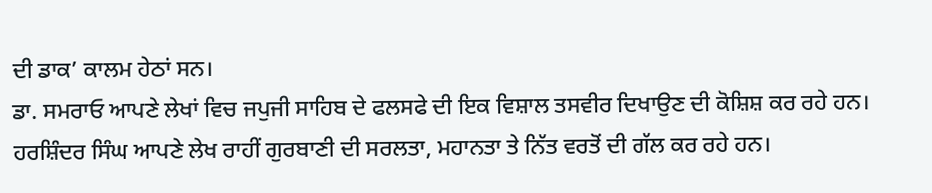ਦੀ ਡਾਕ’ ਕਾਲਮ ਹੇਠਾਂ ਸਨ।
ਡਾ. ਸਮਰਾਓ ਆਪਣੇ ਲੇਖਾਂ ਵਿਚ ਜਪੁਜੀ ਸਾਹਿਬ ਦੇ ਫਲਸਫੇ ਦੀ ਇਕ ਵਿਸ਼ਾਲ ਤਸਵੀਰ ਦਿਖਾਉਣ ਦੀ ਕੋਸ਼ਿਸ਼ ਕਰ ਰਹੇ ਹਨ। ਹਰਸ਼ਿੰਦਰ ਸਿੰਘ ਆਪਣੇ ਲੇਖ ਰਾਹੀਂ ਗੁਰਬਾਣੀ ਦੀ ਸਰਲਤਾ, ਮਹਾਨਤਾ ਤੇ ਨਿੱਤ ਵਰਤੋਂ ਦੀ ਗੱਲ ਕਰ ਰਹੇ ਹਨ।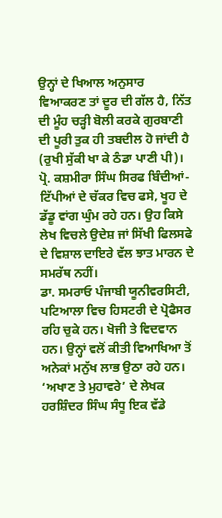ਉਨ੍ਹਾਂ ਦੇ ਖਿਆਲ ਅਨੁਸਾਰ ਵਿਆਕਰਣ ਤਾਂ ਦੂਰ ਦੀ ਗੱਲ ਹੈ, ਨਿੱਤ ਦੀ ਮੂੰਹ ਚੜ੍ਹੀ ਬੋਲੀ ਕਰਕੇ ਗੁਰਬਾਣੀ ਦੀ ਪੂਰੀ ਤੁਕ ਹੀ ਤਬਦੀਲ ਹੋ ਜਾਂਦੀ ਹੈ (ਰੁਖੀ ਸੁੱਕੀ ਖਾ ਕੇ ਠੰਡਾ ਪਾਣੀ ਪੀ)।
ਪ੍ਰੋ. ਕਸ਼ਮੀਰਾ ਸਿੰਘ ਸਿਰਫ ਬਿੰਦੀਆਂ-ਟਿੱਪੀਆਂ ਦੇ ਚੱਕਰ ਵਿਚ ਫਸੇ, ਖੂਹ ਦੇ ਡੱਡੂ ਵਾਂਗ ਘੁੰਮ ਰਹੇ ਹਨ। ਉਹ ਕਿਸੇ ਲੇਖ ਵਿਚਲੇ ਉਦੇਸ਼ ਜਾਂ ਸਿੱਖੀ ਫਿਲਸਫੇ ਦੇ ਵਿਸ਼ਾਲ ਦਾਇਰੇ ਵੱਲ ਝਾਤ ਮਾਰਨ ਦੇ ਸਮਰੱਥ ਨਹੀਂ।
ਡਾ. ਸਮਰਾਓ ਪੰਜਾਬੀ ਯੂਨੀਵਰਸਿਟੀ, ਪਟਿਆਲਾ ਵਿਚ ਹਿਸਟਰੀ ਦੇ ਪ੍ਰੋਫੈਸਰ ਰਹਿ ਚੁਕੇ ਹਨ। ਖੋਜੀ ਤੇ ਵਿਦਵਾਨ ਹਨ। ਉਨ੍ਹਾਂ ਵਲੋਂ ਕੀਤੀ ਵਿਆਖਿਆ ਤੋਂ ਅਨੇਕਾਂ ਮਨੁੱਖ ਲਾਭ ਉਠਾ ਰਹੇ ਹਨ।
‘ਅਖਾਣ ਤੇ ਮੁਹਾਵਰੇ’ ਦੇ ਲੇਖਕ ਹਰਸ਼ਿੰਦਰ ਸਿੰਘ ਸੰਧੂ ਇਕ ਵੱਡੇ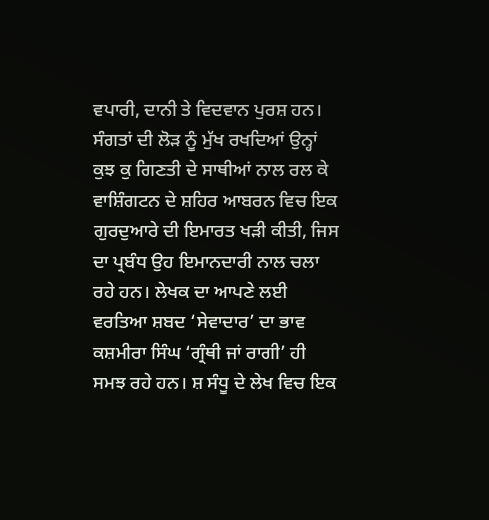ਵਪਾਰੀ, ਦਾਨੀ ਤੇ ਵਿਦਵਾਨ ਪੁਰਸ਼ ਹਨ। ਸੰਗਤਾਂ ਦੀ ਲੋੜ ਨੂੰ ਮੁੱਖ ਰਖਦਿਆਂ ਉਨ੍ਹਾਂ ਕੁਝ ਕੁ ਗਿਣਤੀ ਦੇ ਸਾਥੀਆਂ ਨਾਲ ਰਲ ਕੇ ਵਾਸ਼ਿੰਗਟਨ ਦੇ ਸ਼ਹਿਰ ਆਬਰਨ ਵਿਚ ਇਕ ਗੁਰਦੁਆਰੇ ਦੀ ਇਮਾਰਤ ਖੜੀ ਕੀਤੀ, ਜਿਸ ਦਾ ਪ੍ਰਬੰਧ ਉਹ ਇਮਾਨਦਾਰੀ ਨਾਲ ਚਲਾ ਰਹੇ ਹਨ। ਲੇਖਕ ਦਾ ਆਪਣੇ ਲਈ ਵਰਤਿਆ ਸ਼ਬਦ ‘ਸੇਵਾਦਾਰ’ ਦਾ ਭਾਵ ਕਸ਼ਮੀਰਾ ਸਿੰਘ ‘ਗ੍ਰੰਥੀ ਜਾਂ ਰਾਗੀ’ ਹੀ ਸਮਝ ਰਹੇ ਹਨ। ਸ਼ ਸੰਧੂ ਦੇ ਲੇਖ ਵਿਚ ਇਕ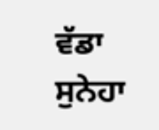ਵੱਡਾ ਸੁਨੇਹਾ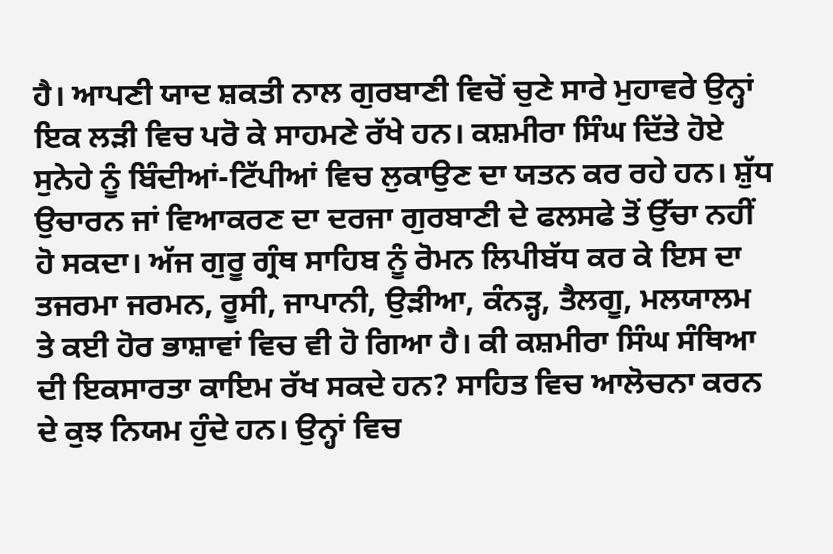ਹੈ। ਆਪਣੀ ਯਾਦ ਸ਼ਕਤੀ ਨਾਲ ਗੁਰਬਾਣੀ ਵਿਚੋਂ ਚੁਣੇ ਸਾਰੇ ਮੁਹਾਵਰੇ ਉਨ੍ਹਾਂ ਇਕ ਲੜੀ ਵਿਚ ਪਰੋ ਕੇ ਸਾਹਮਣੇ ਰੱਖੇ ਹਨ। ਕਸ਼ਮੀਰਾ ਸਿੰਘ ਦਿੱਤੇ ਹੋਏ ਸੁਨੇਹੇ ਨੂੰ ਬਿੰਦੀਆਂ-ਟਿੱਪੀਆਂ ਵਿਚ ਲੁਕਾਉਣ ਦਾ ਯਤਨ ਕਰ ਰਹੇ ਹਨ। ਸ਼ੁੱਧ ਉਚਾਰਨ ਜਾਂ ਵਿਆਕਰਣ ਦਾ ਦਰਜਾ ਗੁਰਬਾਣੀ ਦੇ ਫਲਸਫੇ ਤੋਂ ਉੱਚਾ ਨਹੀਂ ਹੋ ਸਕਦਾ। ਅੱਜ ਗੁਰੂ ਗ੍ਰੰਥ ਸਾਹਿਬ ਨੂੰ ਰੋਮਨ ਲਿਪੀਬੱਧ ਕਰ ਕੇ ਇਸ ਦਾ ਤਜਰਮਾ ਜਰਮਨ, ਰੂਸੀ, ਜਾਪਾਨੀ, ਉੜੀਆ, ਕੰਨੜ੍ਹ, ਤੈਲਗੂ, ਮਲਯਾਲਮ ਤੇ ਕਈ ਹੋਰ ਭਾਸ਼ਾਵਾਂ ਵਿਚ ਵੀ ਹੋ ਗਿਆ ਹੈ। ਕੀ ਕਸ਼ਮੀਰਾ ਸਿੰਘ ਸੰਥਿਆ ਦੀ ਇਕਸਾਰਤਾ ਕਾਇਮ ਰੱਖ ਸਕਦੇ ਹਨ? ਸਾਹਿਤ ਵਿਚ ਆਲੋਚਨਾ ਕਰਨ ਦੇ ਕੁਝ ਨਿਯਮ ਹੁੰਦੇ ਹਨ। ਉਨ੍ਹਾਂ ਵਿਚ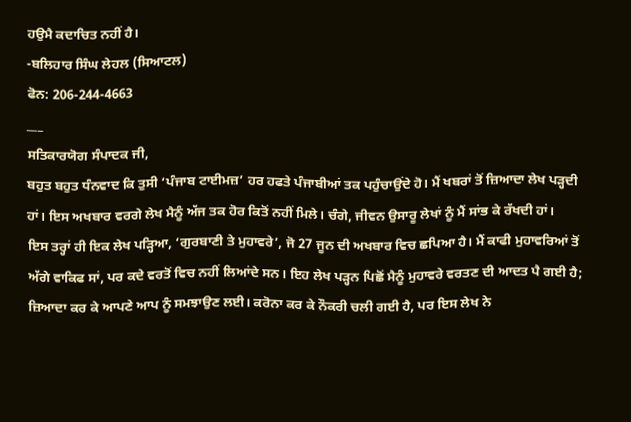ਹਉਮੈ ਕਦਾਚਿਤ ਨਹੀਂ ਹੈ।
-ਬਲਿਹਾਰ ਸਿੰਘ ਲੇਹਲ (ਸਿਆਟਲ)
ਫੋਨ: 206-244-4663
___
ਸਤਿਕਾਰਯੋਗ ਸੰਪਾਦਕ ਜੀ,
ਬਹੁਤ ਬਹੁਤ ਧੰਨਵਾਦ ਕਿ ਤੁਸੀ ‘ਪੰਜਾਬ ਟਾਈਮਜ਼’ ਹਰ ਹਫਤੇ ਪੰਜਾਬੀਆਂ ਤਕ ਪਹੁੰਚਾਉਂਦੇ ਹੋ। ਮੈਂ ਖਬਰਾਂ ਤੋਂ ਜ਼ਿਆਦਾ ਲੇਖ ਪੜ੍ਹਦੀ ਹਾਂ। ਇਸ ਅਖਬਾਰ ਵਰਗੇ ਲੇਖ ਮੈਨੂੰ ਅੱਜ ਤਕ ਹੋਰ ਕਿਤੋਂ ਨਹੀਂ ਮਿਲੇ। ਚੰਗੇ, ਜੀਵਨ ਉਸਾਰੂ ਲੇਖਾਂ ਨੂੰ ਮੈਂ ਸਾਂਭ ਕੇ ਰੱਖਦੀ ਹਾਂ।
ਇਸ ਤਰ੍ਹਾਂ ਹੀ ਇਕ ਲੇਖ ਪੜ੍ਹਿਆ, ‘ਗੁਰਬਾਣੀ ਤੇ ਮੁਹਾਵਰੇ’, ਜੋ 27 ਜੂਨ ਦੀ ਅਖਬਾਰ ਵਿਚ ਛਪਿਆ ਹੈ। ਮੈਂ ਕਾਫੀ ਮੁਹਾਵਰਿਆਂ ਤੋਂ ਅੱਗੇ ਵਾਕਿਫ ਸਾਂ, ਪਰ ਕਦੇ ਵਰਤੋਂ ਵਿਚ ਨਹੀਂ ਲਿਆਂਦੇ ਸਨ। ਇਹ ਲੇਖ ਪੜ੍ਹਨ ਪਿਛੋਂ ਮੈਨੂੰ ਮੁਹਾਵਰੇ ਵਰਤਣ ਦੀ ਆਦਤ ਪੈ ਗਈ ਹੈ; ਜ਼ਿਆਦਾ ਕਰ ਕੇ ਆਪਣੇ ਆਪ ਨੂੰ ਸਮਝਾਉਣ ਲਈ। ਕਰੋਨਾ ਕਰ ਕੇ ਨੌਕਰੀ ਚਲੀ ਗਈ ਹੈ, ਪਰ ਇਸ ਲੇਖ ਨੇ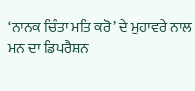‘ਨਾਨਕ ਚਿੰਤਾ ਮਤਿ ਕਰੋ’ ਦੇ ਮੁਹਾਵਰੇ ਨਾਲ ਮਨ ਦਾ ਡਿਪਰੈਸ਼ਨ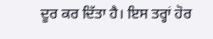ਦੂਰ ਕਰ ਦਿੱਤਾ ਹੈ। ਇਸ ਤਰ੍ਹਾਂ ਹੋਰ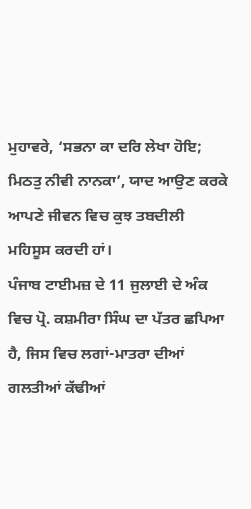ਮੁਹਾਵਰੇ, ‘ਸਭਨਾ ਕਾ ਦਰਿ ਲੇਖਾ ਹੋਇ; ਮਿਠਤੁ ਨੀਵੀ ਨਾਨਕਾ’, ਯਾਦ ਆਉਣ ਕਰਕੇ ਆਪਣੇ ਜੀਵਨ ਵਿਚ ਕੁਝ ਤਬਦੀਲੀ ਮਹਿਸੂਸ ਕਰਦੀ ਹਾਂ।
ਪੰਜਾਬ ਟਾਈਮਜ਼ ਦੇ 11 ਜੁਲਾਈ ਦੇ ਅੰਕ ਵਿਚ ਪ੍ਰੋ. ਕਸ਼ਮੀਰਾ ਸਿੰਘ ਦਾ ਪੱਤਰ ਛਪਿਆ ਹੈ, ਜਿਸ ਵਿਚ ਲਗਾਂ-ਮਾਤਰਾ ਦੀਆਂ ਗਲਤੀਆਂ ਕੱਢੀਆਂ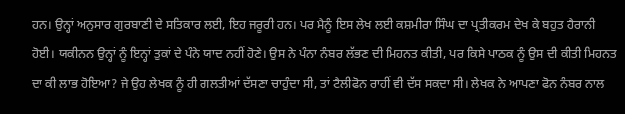ਹਨ। ਉਨ੍ਹਾਂ ਅਨੁਸਾਰ ਗੁਰਬਾਣੀ ਦੇ ਸਤਿਕਾਰ ਲਈ, ਇਹ ਜਰੂਰੀ ਹਨ। ਪਰ ਮੈਨੂੰ ਇਸ ਲੇਖ ਲਈ ਕਸ਼ਮੀਰਾ ਸਿੰਘ ਦਾ ਪ੍ਰਤੀਕਰਮ ਦੇਖ ਕੇ ਬਹੁਤ ਹੈਰਾਨੀ ਹੋਈ। ਯਕੀਨਨ ਉਨ੍ਹਾਂ ਨੂੰ ਇਨ੍ਹਾਂ ਤੁਕਾਂ ਦੇ ਪੰਨੇ ਯਾਦ ਨਹੀਂ ਹੋਣੇ। ਉਸ ਨੇ ਪੰਨਾ ਨੰਬਰ ਲੱਭਣ ਦੀ ਮਿਹਨਤ ਕੀਤੀ, ਪਰ ਕਿਸੇ ਪਾਠਕ ਨੂੰ ਉਸ ਦੀ ਕੀਤੀ ਮਿਹਨਤ ਦਾ ਕੀ ਲਾਭ ਹੋਇਆ? ਜੇ ਉਹ ਲੇਖਕ ਨੂੰ ਹੀ ਗਲਤੀਆਂ ਦੱਸਣਾ ਚਾਹੁੰਦਾ ਸੀ, ਤਾਂ ਟੈਲੀਫੋਨ ਰਾਹੀਂ ਵੀ ਦੱਸ ਸਕਦਾ ਸੀ। ਲੇਖਕ ਨੇ ਆਪਣਾ ਫੋਨ ਨੰਬਰ ਨਾਲ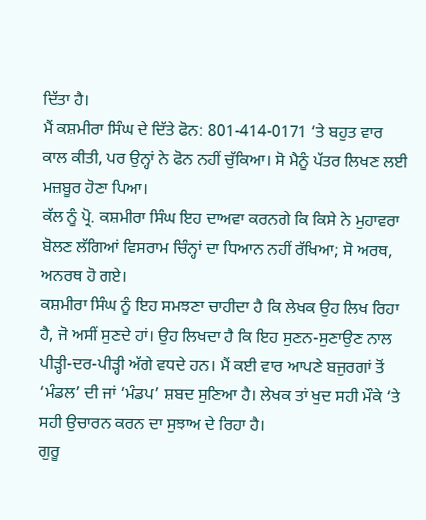ਦਿੱਤਾ ਹੈ।
ਮੈਂ ਕਸ਼ਮੀਰਾ ਸਿੰਘ ਦੇ ਦਿੱਤੇ ਫੋਨ: 801-414-0171 ‘ਤੇ ਬਹੁਤ ਵਾਰ ਕਾਲ ਕੀਤੀ, ਪਰ ਉਨ੍ਹਾਂ ਨੇ ਫੋਨ ਨਹੀਂ ਚੁੱਕਿਆ। ਸੋ ਮੈਨੂੰ ਪੱਤਰ ਲਿਖਣ ਲਈ ਮਜ਼ਬੂਰ ਹੋਣਾ ਪਿਆ।
ਕੱਲ ਨੂੰ ਪ੍ਰੋ. ਕਸ਼ਮੀਰਾ ਸਿੰਘ ਇਹ ਦਾਅਵਾ ਕਰਨਗੇ ਕਿ ਕਿਸੇ ਨੇ ਮੁਹਾਵਰਾ ਬੋਲਣ ਲੱਗਿਆਂ ਵਿਸਰਾਮ ਚਿੰਨ੍ਹਾਂ ਦਾ ਧਿਆਨ ਨਹੀਂ ਰੱਖਿਆ; ਸੋ ਅਰਥ, ਅਨਰਥ ਹੋ ਗਏ।
ਕਸ਼ਮੀਰਾ ਸਿੰਘ ਨੂੰ ਇਹ ਸਮਝਣਾ ਚਾਹੀਦਾ ਹੈ ਕਿ ਲੇਖਕ ਉਹ ਲਿਖ ਰਿਹਾ ਹੈ, ਜੋ ਅਸੀਂ ਸੁਣਦੇ ਹਾਂ। ਉਹ ਲਿਖਦਾ ਹੈ ਕਿ ਇਹ ਸੁਣਨ-ਸੁਣਾਉਣ ਨਾਲ ਪੀੜ੍ਹੀ-ਦਰ-ਪੀੜ੍ਹੀ ਅੱਗੇ ਵਧਦੇ ਹਨ। ਮੈਂ ਕਈ ਵਾਰ ਆਪਣੇ ਬਜੁਰਗਾਂ ਤੋਂ ‘ਮੰਡਲ’ ਦੀ ਜਾਂ ‘ਮੰਡਪ’ ਸ਼ਬਦ ਸੁਣਿਆ ਹੈ। ਲੇਖਕ ਤਾਂ ਖੁਦ ਸਹੀ ਮੌਕੇ ‘ਤੇ ਸਹੀ ਉਚਾਰਨ ਕਰਨ ਦਾ ਸੁਝਾਅ ਦੇ ਰਿਹਾ ਹੈ।
ਗੁਰੂ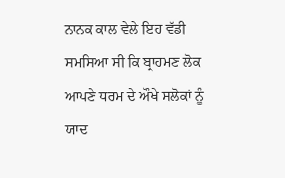ਨਾਨਕ ਕਾਲ ਵੇਲੇ ਇਹ ਵੱਡੀ ਸਮਸਿਆ ਸੀ ਕਿ ਬ੍ਰਾਹਮਣ ਲੋਕ ਆਪਣੇ ਧਰਮ ਦੇ ਔਖੇ ਸਲੋਕਾਂ ਨੂੰ ਯਾਦ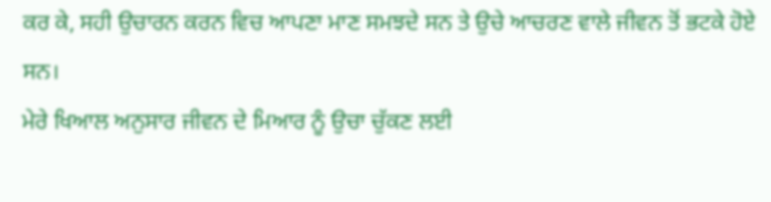ਕਰ ਕੇ, ਸਹੀ ਉਚਾਰਨ ਕਰਨ ਵਿਚ ਆਪਣਾ ਮਾਣ ਸਮਝਦੇ ਸਨ ਤੇ ਉਚੇ ਆਚਰਣ ਵਾਲੇ ਜੀਵਨ ਤੋਂ ਭਟਕੇ ਹੋਏ ਸਨ।
ਮੇਰੇ ਖਿਆਲ ਅਨੁਸਾਰ ਜੀਵਨ ਦੇ ਮਿਆਰ ਨੂੰ ਉਚਾ ਚੁੱਕਣ ਲਈ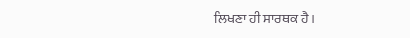ਲਿਖਣਾ ਹੀ ਸਾਰਥਕ ਹੈ।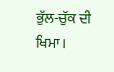ਭੁੱਲ-ਚੁੱਕ ਦੀ ਖਿਮਾ।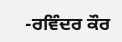-ਰਵਿੰਦਰ ਕੌਰ